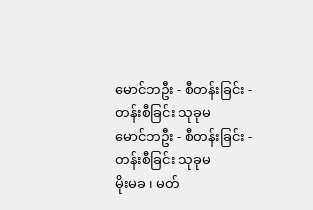မောင်ဘဦး - စီတန်းခြင်း - တန်းစီခြင်း သုခုမ
မောင်ဘဦး - စီတန်းခြင်း - တန်းစီခြင်း သုခုမ
မိုးမခ ၊ မတ်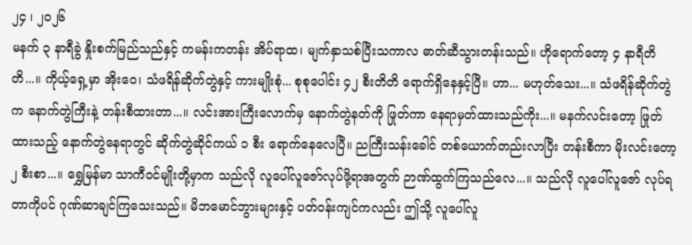၂၄ ၊ ၂၀၂၆
မနက် ၃ နာရီခွဲ နှိုးစက်မြည်သည်နှင့် ကမန်းကတန်း အိပ်ရာထ၊ မျက်နှာသစ်ပြီးသကာလ ဓာတ်ဆီသွားတန်းသည်။ ဟိုရောက်တော့ ၄ နာရီတိတိ...။ ကိုယ့်ရှေ့မှာ အိုးဝေ၊ သံဖရိန်ဆိုက်တွဲနှင့် ကားမျိုးစုံ... စုစုပေါင်း ၄၂ စီးတိတိ ရောက်ရှိနေနှင့်ပြီ။ ဟာ... မဟုတ်သေး...။ သံဖရိန်ဆိုက်တွဲက နောက်တွဲကြီးနဲ့ တန်းစီထားတာ...။ လင်းအားကြီးလောက်မှ နောက်တွဲနတ်ကို ဖြုတ်ကာ နေရာမှတ်ထားသည်ကိုး...။ မနက်လင်းတော့ ဖြုတ်ထားသည့် နောက်တွဲနေရာတွင် ဆိုက်တွဲဆိုင်ကယ် ၁ စီး ရောက်နေလေပြီ။ ညကြီးသန်းခေါင် တစ်ယောက်တည်းလာပြီး တန်းစီကာ မိုးလင်းတော့ ၂ စီးစာ...။ ရွှေမြန်မာ သာကီဝင်မျိုးတို့မှာက သည်လို လူပေါ်လူဇော်လုပ်ဖို့ရာအတွက် ဉာဏ်ထွက်ကြသည်လေ...။ သည်လို လူပေါ်လူဇော် လုပ်ရတာကိုပင် ဂုဏ်ဆာချင်ကြသေးသည်။ မိဘမောင်ဘွားများနှင့် ပတ်ဝန်းကျင်ကလည်း ဤသို့ လူပေါ်လူ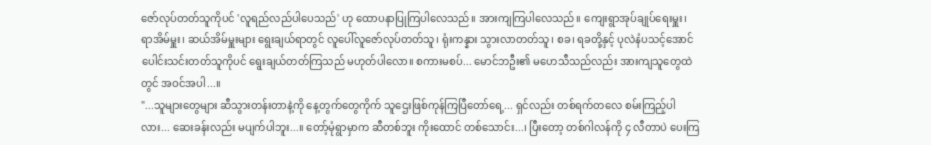ဇော်လုပ်တတ်သူကိုပင် 'လူရည်လည်ပါပေသည်' ဟု ထောပနာပြုကြပါလေသည်။ အားကျကြပါလေသည်။ ကျေးရွာအုပ်ချုပ်ရေးမှူး၊ ရာအိမ်မှူး၊ ဆယ်အိမ်မှူးများ ရွေးချယ်ရာတွင် လူပေါ်လူဇော်လုပ်တတ်သူ၊ ရုံးကန္နား သွားလာတတ်သူ၊ စခ၊ ရခတို့နှင့် ပုလဲနံပသင့်အောင် ပေါင်းသင်းတတ်သူကိုပင် ရွေးချယ်တတ်ကြသည် မဟုတ်ပါလော။ စကားမစပ်... မောင်ဘဦး၏ မဟေသီသည်လည်း အားကျသူတွေထဲတွင် အဝင်အပါ...။
"...သူများတွေများ ဆီသွားတန်းတာနဲ့ကို နေ့တွက်တွေကိုက် သူဌေးဖြစ်ကုန်ကြပြီတော်ရေ့... ရှင်လည်း တစ်ရက်တလေ စမ်းကြည့်ပါလား... ဆေးခန်းလည်း မပျက်ပါဘူး...။ တော့်မုံရွာမှာက ဆီတစ်ဘူး ကိုးထောင် တစ်သောင်း...၊ ပြီးတော့ တစ်ဂါလန်ကို ၄ လီတာပဲ ပေးကြ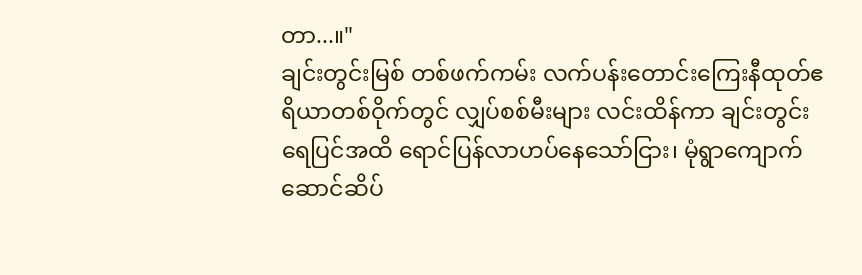တာ...။"
ချင်းတွင်းမြစ် တစ်ဖက်ကမ်း လက်ပန်းတောင်းကြေးနီထုတ်ဧရိယာတစ်ဝိုက်တွင် လျှပ်စစ်မီးများ လင်းထိန်ကာ ချင်းတွင်းရေပြင်အထိ ရောင်ပြန်လာဟပ်နေသော်ငြား၊ မုံရွာကျောက်ဆောင်ဆိပ်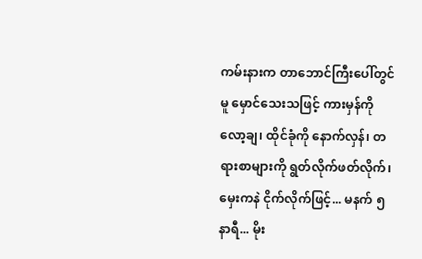ကမ်းနားက တာဘောင်ကြီးပေါ်တွင်မူ မှောင်သေးသဖြင့် ကားမှန်ကို လော့ချ၊ ထိုင်ခုံကို နောက်လှန်၊ တရားစာများကို ရွတ်လိုက်ဖတ်လိုက်၊ မှေးကနဲ ငိုက်လိုက်ဖြင့်... မနက် ၅ နာရီ... မိုး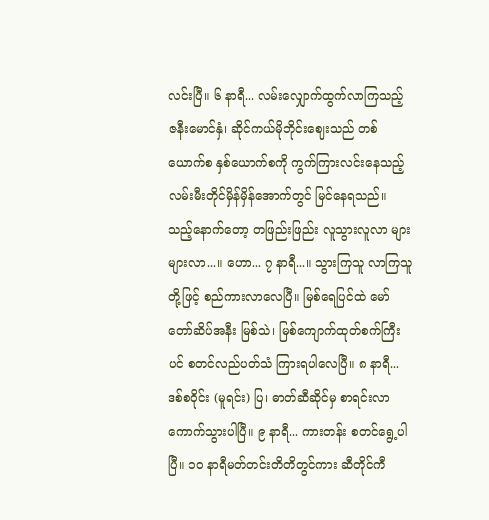လင်းပြီ။ ၆ နာရီ... လမ်းလျှောက်ထွက်လာကြသည့် ဇနီးမောင်နှံ၊ ဆိုင်ကယ်မိုဘိုင်းဈေးသည် တစ်ယောက်စ နှစ်ယောက်စကို ကွက်ကြားလင်းနေသည့် လမ်းမီးတိုင်မှိန်မှိန်အောက်တွင် မြင်နေရသည်။ သည့်နောက်တော့ တဖြည်းဖြည်း လူသွားလူလာ များများလာ...။ ဟော... ၇ နာရီ...။ သွားကြသူ လာကြသူတို့ဖြင့် စည်ကားလာလေပြီ။ မြစ်ရေပြင်ထဲ မော်တော်ဆိပ်အနီး မြစ်သဲ၊ မြစ်ကျောက်ထုတ်စက်ကြီးပင် စတင်လည်ပတ်သံ ကြားရပါလေပြီ။ ၈ နာရီ... ဒစ်စဝိုင်း (မူရင်း) ပြ၊ ဓာတ်ဆီဆိုင်မှ စာရင်းလာကောက်သွားပါပြီ။ ၉ နာရီ... ကားတန်း စတင်ရွေ့ပါပြီ။ ၁၀ နာရီမတ်တင်းတိတိတွင်ကား ဆီတိုင်ကီ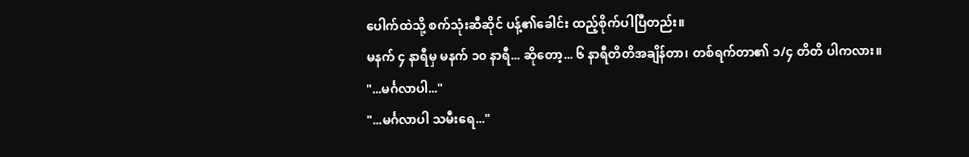ပေါက်ထဲသို့ စက်သုံးဆီဆိုင် ပန့်၏ခေါင်း ထည့်စိုက်ပါပြီတည်း။
မနက် ၄ နာရီမှ မနက် ၁၀ နာရီ... ဆိုတော့... ၆ နာရီတိတိအချိန်တာ၊ တစ်ရက်တာ၏ ၁/၄ တိတိ ပါကလား။
"...မင်္ဂလာပါ..."
"...မင်္ဂလာပါ သမီးရေ..."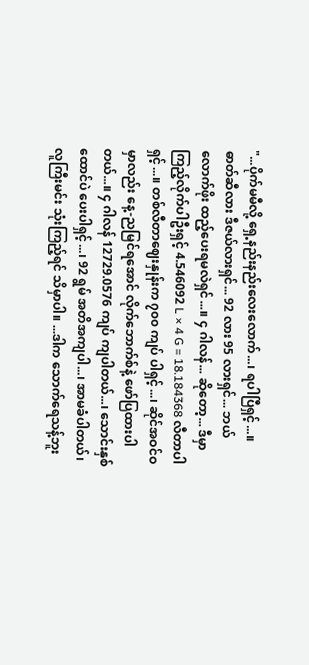"...ပိုက်မမီလို့ ရှေ့နည်းနည်းလေးလောက်...၊ ရပါပြီရှင့်...။ ဓာတ်ဆီလား ဒီဇယ်လားရှင်... 92 လား 95 လားရှင်... ဘယ်လောက်ဖိုး ထည့်ပေးရမလဲရှင်...။ ၄ ဂါလန်... ဆိုတော့... ဒီမှာ ကြည့်လိုက်ပါဦးရှင့် 4.546092 L × 4 G = 18.184368 လီတာပါရှင့်...။ တစ်လီတာဈေးနှုန်းက ၇၀၀ ကျပ် ပါရှင့်...၊ ဆိုင်အဝင်ဝမှာလည်း နေ့-ညမြင်ရအောင် လိုက်ဘောက်စ်နဲ့ ဖော်ပြထားပါတယ်...။ ၄ ဂါလန် 12729.0576 ကျပ် ကျပါတယ်...၊ သောင်းနှစ်ထောင်ပဲ ပေးပါရှင့်...၊ 92 ရွမ် အတိအကျပါ...၊ အာမခံပါတယ်၊ လူကြီးမင်း သုံးကြည့်ရင် သိမှာပါ။ ...ဒါက သောက်ရေသန့်ဘူး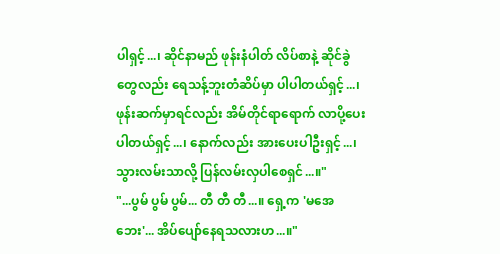ပါရှင့်...၊ ဆိုင်နာမည် ဖုန်းနံပါတ် လိပ်စာနဲ့ ဆိုင်ခွဲတွေလည်း ရေသန့်ဘူးတံဆိပ်မှာ ပါပါတယ်ရှင့်...၊ ဖုန်းဆက်မှာရင်လည်း အိမ်တိုင်ရာရောက် လာပို့ပေးပါတယ်ရှင့်...၊ နောက်လည်း အားပေးပါဦးရှင့်...၊ သွားလမ်းသာလို့ ပြန်လမ်းလှပါစေရှင်...။"
"...ပွမ် ပွမ် ပွမ်... တီ တီ တီ...။ ရှေ့က 'မအေဘေး'... အိပ်ပျော်နေရသလားဟ...။"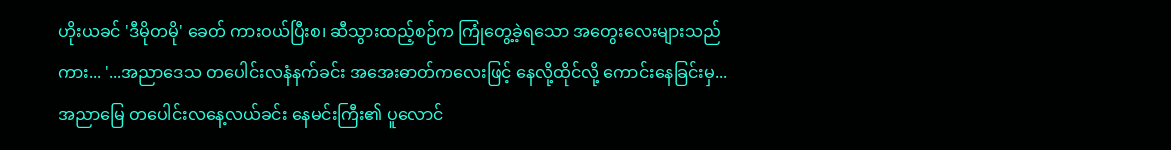ဟိုးယခင် 'ဒီမိုတမို' ခေတ် ကားဝယ်ပြီးစ၊ ဆီသွားထည့်စဉ်က ကြုံတွေ့ခဲ့ရသော အတွေးလေးများသည်ကား... '...အညာဒေသ တပေါင်းလနံနက်ခင်း အအေးဓာတ်ကလေးဖြင့် နေလို့ထိုင်လို့ ကောင်းနေခြင်းမှ... အညာမြေ တပေါင်းလနေ့လယ်ခင်း နေမင်းကြီး၏ ပူလောင်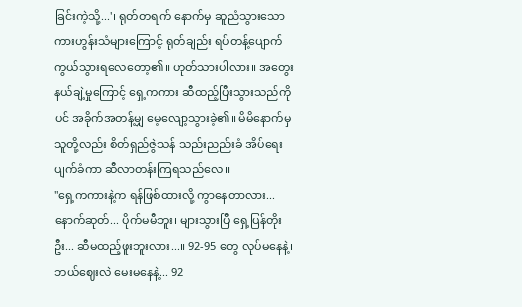ခြင်းကဲ့သို့...'၊ ရုတ်တရက် နောက်မှ ဆူညံသွားသော ကားဟွန်းသံများကြောင့် ရုတ်ချည်း ရပ်တန့်ပျောက်ကွယ်သွားရလေတော့၏။ ဟုတ်သားပါလား။ အတွေးနယ်ချဲ့မှုကြောင့် ရှေ့ကကား ဆီထည့်ပြီးသွားသည်ကိုပင် အခိုက်အတန့်မျှ မေ့လျော့သွားခဲ့၏။ မိမိနောက်မှ သူတို့လည်း စိတ်ရှည်ဇွဲသန် သည်းညည်းခံ အိပ်ရေးပျက်ခံကာ ဆီလာတန်းကြရသည်လေ။
"ရှေ့ကကားနဲ့က ရန်ဖြစ်ထားလို့ ကွာနေတာလား... နောက်ဆုတ်... ပိုက်မမီဘူး၊ များသွားပြီ ရှေ့ပြန်တိုးဦး... ဆီမထည့်ဖူးဘူးလား...။ 92-95 တွေ လုပ်မနေနဲ့၊ ဘယ်ဈေးလဲ မေးမနေနဲ့... 92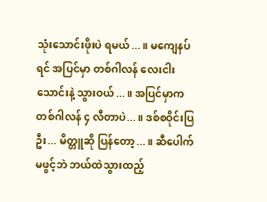သုံးသောင်းဖိုးပဲ ရမယ်...။ မကျေနပ်ရင် အပြင်မှာ တစ်ဂါလန် လေးငါးသောင်းနဲ့ သွားဝယ်...။ အပြင်မှာက တစ်ဂါလန် ၄ လီတာပဲ...။ ဒစ်စဝိုင်းပြဦး... မိတ္တူဆို ပြန်တော့...။ ဆီပေါက်မဖွင့်ဘဲ ဘယ်ထဲသွားထည့်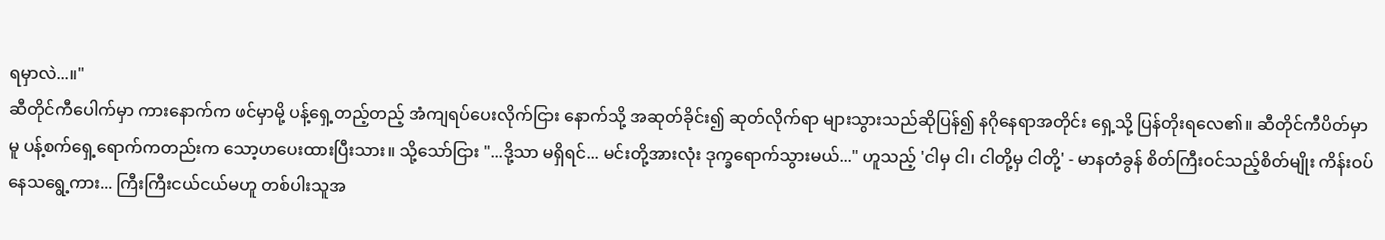ရမှာလဲ...။"
ဆီတိုင်ကီပေါက်မှာ ကားနောက်က ဖင်မှာမို့ ပန့်ရှေ့တည့်တည့် အံကျရပ်ပေးလိုက်ငြား နောက်သို့ အဆုတ်ခိုင်း၍ ဆုတ်လိုက်ရာ များသွားသည်ဆိုပြန်၍ နဂိုနေရာအတိုင်း ရှေ့သို့ ပြန်တိုးရလေ၏။ ဆီတိုင်ကီပိတ်မှာမူ ပန့်စက်ရှေ့ရောက်ကတည်းက သော့ဟပေးထားပြီးသား။ သို့သော်ငြား "...ဒို့သာ မရှိရင်... မင်းတို့အားလုံး ဒုက္ခရောက်သွားမယ်..." ဟူသည့် 'ငါမှ ငါ၊ ငါတို့မှ ငါတို့' - မာနတံခွန် စိတ်ကြီးဝင်သည့်စိတ်မျိုး ကိန်းဝပ်နေသရွေ့ကား... ကြီးကြီးငယ်ငယ်မဟူ တစ်ပါးသူအ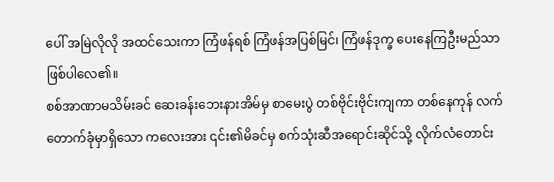ပေါ် အမြဲလိုလို အထင်သေးကာ ကြံဖန်ရစ် ကြံဖန်အပြစ်မြင်၊ ကြံဖန်ဒုက္ခ ပေးနေကြဦးမည်သာ ဖြစ်ပါလေ၏။
စစ်အာဏာမသိမ်းခင် ဆေးခန်းဘေးနားအိမ်မှ စာမေးပွဲ တစ်ဗိုင်းဗိုင်းကျကာ တစ်နေကုန် လက်တောက်ခုံမှာရှိသော ကလေးအား ၎င်း၏မိခင်မှ စက်သုံးဆီအရောင်းဆိုင်သို့ လိုက်လံတောင်း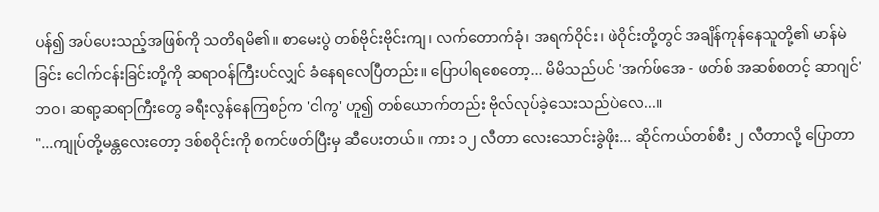ပန်၍ အပ်ပေးသည့်အဖြစ်ကို သတိရမိ၏။ စာမေးပွဲ တစ်ဗိုင်းဗိုင်းကျ၊ လက်တောက်ခုံ၊ အရက်ဝိုင်း၊ ဖဲဝိုင်းတို့တွင် အချိန်ကုန်နေသူတို့၏ မာန်မဲခြင်း ငေါက်ငန်းခြင်းတို့ကို ဆရာဝန်ကြီးပင်လျှင် ခံနေရလေပြီတည်း။ ပြောပါရစေတော့... မိမိသည်ပင် 'အက်ဖ်အေ - ဖတ်စ် အဆစ်စတင့် ဆာဂျင်' ဘဝ၊ ဆရာ့ဆရာကြီးတွေ ခရီးလွန်နေကြစဉ်က 'ငါကွ' ဟူ၍ တစ်ယောက်တည်း ဗိုလ်လုပ်ခဲ့သေးသည်ပဲလေ...။
"...ကျုပ်တို့မန္တလေးတော့ ဒစ်စဝိုင်းကို စကင်ဖတ်ပြီးမှ ဆီပေးတယ်။ ကား ၁၂ လီတာ လေးသောင်းခွဲဖိုး... ဆိုင်ကယ်တစ်စီး ၂ လီတာလို့ ပြောတာ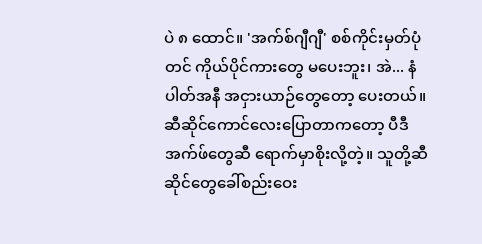ပဲ ၈ ထောင်။ 'အက်စ်ဂျီဂျီ' စစ်ကိုင်းမှတ်ပုံတင် ကိုယ်ပိုင်ကားတွေ မပေးဘူး၊ အဲ... နံပါတ်အနီ အငှားယာဉ်တွေတော့ ပေးတယ်။ ဆီဆိုင်ကောင်လေးပြောတာကတော့ ပီဒီအက်ဖ်တွေဆီ ရောက်မှာစိုးလို့တဲ့။ သူတို့ဆီဆိုင်တွေခေါ်စည်းဝေး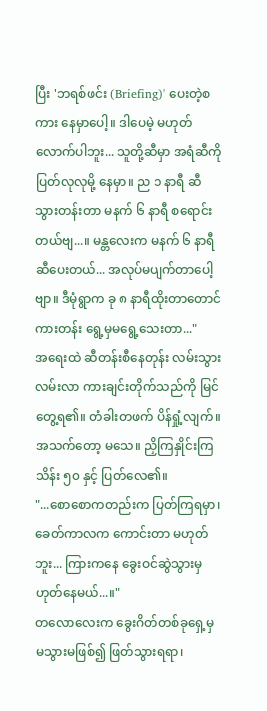ပြီး 'ဘရစ်ဖင်း (Briefing)' ပေးတဲ့စကား နေမှာပေါ့။ ဒါပေမဲ့ မဟုတ်လောက်ပါဘူး... သူတို့ဆီမှာ အရံဆီကို ပြတ်လုလုမို့ နေမှာ။ ည ၁ နာရီ ဆီသွားတန်းတာ မနက် ၆ နာရီ စရောင်းတယ်ဗျ...။ မန္တလေးက မနက် ၆ နာရီ ဆီပေးတယ်... အလုပ်မပျက်တာပေါ့ဗျာ။ ဒီမုံရွာက ခု ၈ နာရီထိုးတာတောင် ကားတန်း ရွေ့မှမရွေ့သေးတာ..."
အရေးထဲ ဆီတန်းစီနေတုန်း လမ်းသွားလမ်းလာ ကားချင်းတိုက်သည်ကို မြင်တွေ့ရ၏။ တံခါးတဖက် ပိန်ရှုံ့လျက်။ အသက်တော့ မသေ။ ညှိကြနှိုင်းကြ သိန်း ၅၀ နှင့် ပြတ်လေ၏။
"...စောစောကတည်းက ပြတ်ကြရမှာ၊ ခေတ်ကာလက ကောင်းတာ မဟုတ်ဘူး... ကြားကနေ ခွေးဝင်ဆွဲသွားမှ ဟုတ်နေမယ်...။"
တလောလေးက ခွေးဂိတ်တစ်ခုရှေ့မှ မသွားမဖြစ်၍ ဖြတ်သွားရရာ၊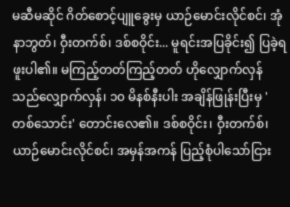မဆီမဆိုင် ဂိတ်စောင့်ပျူခွေးမှ ယာဉ်မောင်းလိုင်စင်၊ အုံနာဘွတ်၊ ဝှီးတက်စ်၊ ဒစ်စဝိုင်း... မူရင်းအပြခိုင်း၍ ပြခဲ့ရဖူးပါ၏။ မကြည့်တတ်ကြည့်တတ် ဟိုလျှောက်လှန် သည်လျှောက်လှန်၊ ၁၀ မိနစ်နီးပါး အချိန်ဖြုန်းပြီးမှ 'တစ်သောင်း' တောင်းလေ၏။ ဒစ်စဝိုင်း၊ ဝှီးတက်စ်၊ ယာဉ်မောင်းလိုင်စင်၊ အမှန်အကန် ပြည့်စုံပါသော်ငြား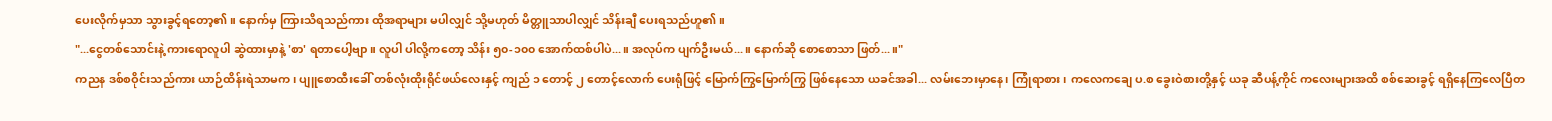ပေးလိုက်မှသာ သွားခွင့်ရတော့၏။ နောက်မှ ကြားသိရသည်ကား ထိုအရာများ မပါလျှင် သို့မဟုတ် မိတ္တူသာပါလျှင် သိန်းချီ ပေးရသည်ဟူ၏။
"...ငွေတစ်သောင်းနဲ့ ကားရောလူပါ ဆွဲထားမှာနဲ့ 'စာ' ရတာပေါ့ဗျာ။ လူပါ ပါလို့ကတော့ သိန်း ၅၀-၁၀၀ အောက်ထစ်ပါပဲ...။ အလုပ်က ပျက်ဦးမယ်...။ နောက်ဆို စောစောသာ ဖြတ်...။"
ကညန ဒစ်စဝိုင်းသည်ကား ယာဉ်ထိန်းရဲသာမက၊ ပျူစောထီးခေါ် တစ်လုံးထိုးရိုင်ဖယ်လေးနှင့် ကျည် ၁ တောင့် ၂ တောင့်လောက် ပေးရုံဖြင့် မြောက်ကြွမြောက်ကြွ ဖြစ်နေသော ယခင်အခါ... လမ်းဘေးမှာနေ၊ ကြုံရာစား၊ ကလေကချေ ပ.စ ခွေးဝဲစားတို့နှင့် ယခု ဆီပန့်ကိုင် ကလေးများအထိ စစ်ဆေးခွင့် ရရှိနေကြလေပြီတ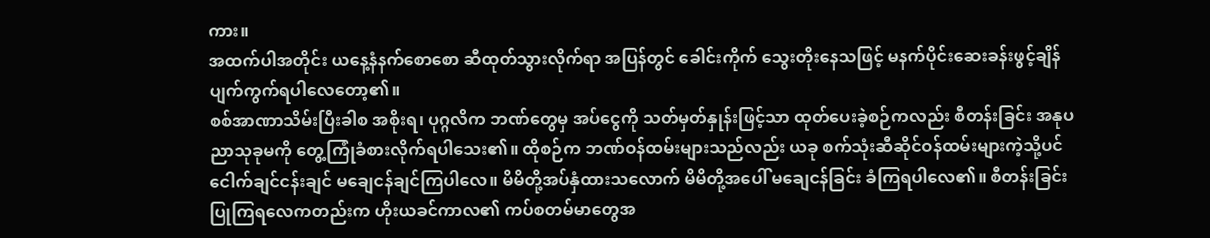ကား။
အထက်ပါအတိုင်း ယနေ့နံနက်စောစော ဆီထုတ်သွားလိုက်ရာ အပြန်တွင် ခေါင်းကိုက် သွေးတိုးနေသဖြင့် မနက်ပိုင်းဆေးခန်းဖွင့်ချိန် ပျက်ကွက်ရပါလေတော့၏။
စစ်အာဏာသိမ်းပြီးခါစ အစိုးရ၊ ပုဂ္ဂလိက ဘဏ်တွေမှ အပ်ငွေကို သတ်မှတ်နှုန်းဖြင့်သာ ထုတ်ပေးခဲ့စဉ်ကလည်း စီတန်းခြင်း အနုပညာသုခုမကို တွေ့ကြုံခံစားလိုက်ရပါသေး၏။ ထိုစဉ်က ဘဏ်ဝန်ထမ်းများသည်လည်း ယခု စက်သုံးဆီဆိုင်ဝန်ထမ်းများကဲ့သို့ပင် ငေါက်ချင်ငန်းချင် မချေငန်ချင်ကြပါလေ။ မိမိတို့အပ်နှံထားသလောက် မိမိတို့အပေါ် မချေငန်ခြင်း ခံကြရပါလေ၏။ စီတန်းခြင်းပြုကြရလေကတည်းက ဟိုးယခင်ကာလ၏ ကပ်စတမ်မာတွေအ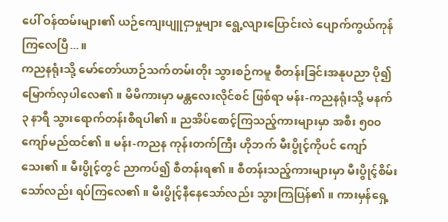ပေါ် ဝန်ထမ်းများ၏ ယဉ်ကျေးပျူငှာမှုများ ရွေ့လျားပြောင်းလဲ ပျောက်ကွယ်ကုန်ကြလေပြီ...။
ကညနရုံးသို့ မော်တော်ယာဉ်သက်တမ်းတိုး သွားစဉ်ကမူ စီတန်းခြင်းအနုပညာ ပို၍ မြောက်လှပါလေ၏။ မိမိကားမှာ မန္တလေးလိုင်စင် ဖြစ်ရာ မန်း-ကညနရုံးသို့ မနက် ၃ နာရီ သွားရောက်တန်းစီရပါ၏။ ညအိပ်စောင့်ကြသည့်ကားများမှာ အစီး ၅၀၀ ကျော်မည်ထင်၏။ မန်း-ကညန ကုန်းတက်ကြီး ဟိုဘက် မီးပွိုင့်ကိုပင် ကျော်သေး၏။ မီးပွိုင့်တွင် ညာကပ်၍ စီတန်းရ၏။ စီတန်းသည့်ကားများမှာ မီးပွိုင့်စိမ်းသော်လည်း ရပ်ကြလေ၏။ မီးပွိုင့်နီနေသော်လည်း သွားကြပြန်၏။ ကားမှန်ရှေ့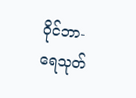ဝိုင်ဘာ-ရေသုတ်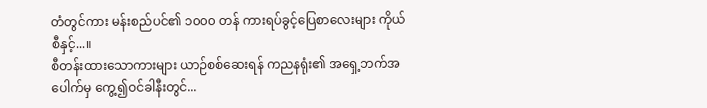တံတွင်ကား မန်းစည်ပင်၏ ၁၀၀၀ တန် ကားရပ်ခွင့်ပြေစာလေးများ ကိုယ်စီနှင့်...။
စီတန်းထားသောကားများ ယာဉ်စစ်ဆေးရန် ကညနရုံး၏ အရှေ့ဘက်အပေါက်မှ ကွေ့၍ဝင်ခါနီးတွင်...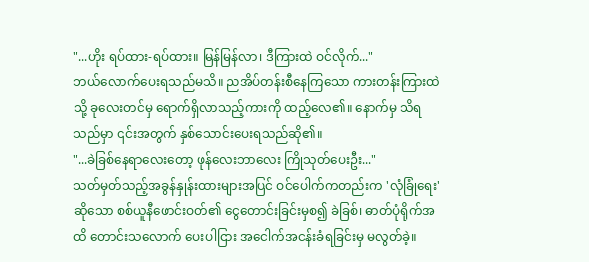"...ဟိုး ရပ်ထား-ရပ်ထား။ မြန်မြန်လာ၊ ဒီကြားထဲ ဝင်လိုက်..."
ဘယ်လောက်ပေးရသည်မသိ။ ညအိပ်တန်းစီနေကြသော ကားတန်းကြားထဲသို့ ခုလေးတင်မှ ရောက်ရှိလာသည့်ကားကို ထည့်လေ၏။ နောက်မှ သိရသည်မှာ ၎င်းအတွက် နှစ်သောင်းပေးရသည်ဆို၏။
"...ခဲခြစ်နေရာလေးတော့ ဖုန်လေးဘာလေး ကြိုသုတ်ပေးဦး..."
သတ်မှတ်သည့်အခွန်နှုန်းထားများအပြင် ဝင်ပေါက်ကတည်းက 'လုံခြုံရေး' ဆိုသော စစ်ယူနီဖောင်းဝတ်၏ ငွေတောင်းခြင်းမှစ၍ ခဲခြစ်၊ ဓာတ်ပုံရိုက်အထိ တောင်းသလောက် ပေးပါငြား အငေါက်အငန်းခံရခြင်းမှ မလွတ်ခဲ့။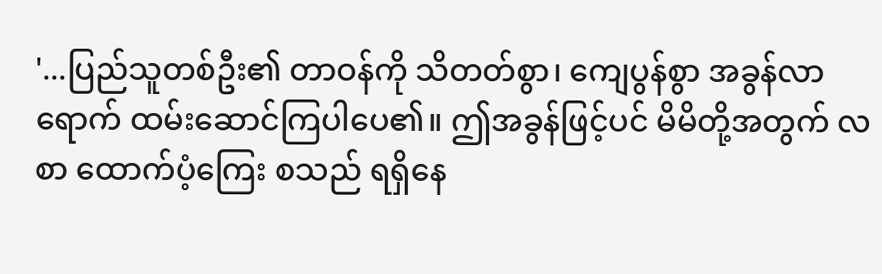'...ပြည်သူတစ်ဦး၏ တာဝန်ကို သိတတ်စွာ၊ ကျေပွန်စွာ အခွန်လာရောက် ထမ်းဆောင်ကြပါပေ၏။ ဤအခွန်ဖြင့်ပင် မိမိတို့အတွက် လစာ ထောက်ပံ့ကြေး စသည် ရရှိနေ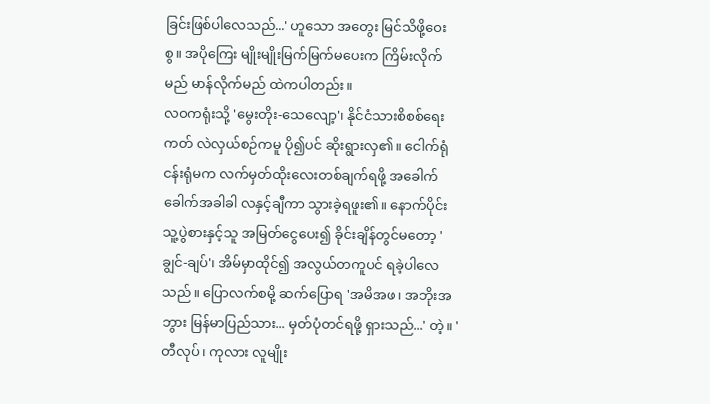ခြင်းဖြစ်ပါလေသည်...' ဟူသော အတွေး မြင်သိဖို့ဝေးစွ။ အပိုကြေး မျိုးမျိုးမြက်မြက်မပေးက ကြိမ်းလိုက်မည် မာန်လိုက်မည် ထဲကပါတည်း။
လဝကရုံးသို့ 'မွေးတိုး-သေလျော့'၊ နိုင်ငံသားစိစစ်ရေးကတ် လဲလှယ်စဉ်ကမူ ပို၍ပင် ဆိုးရွားလှ၏။ ငေါက်ရုံငန်းရုံမက လက်မှတ်ထိုးလေးတစ်ချက်ရဖို့ အခေါက်ခေါက်အခါခါ လနှင့်ချီကာ သွားခဲ့ရဖူး၏။ နောက်ပိုင်း သူ့ပွဲစားနှင့်သူ အမြတ်ငွေပေး၍ ခိုင်းချိန်တွင်မတော့ 'ချွင်-ချပ်'၊ အိမ်မှာထိုင်၍ အလွယ်တကူပင် ရခဲ့ပါလေသည်။ ပြောလက်စမို့ ဆက်ပြောရ 'အမိအဖ၊ အဘိုးအဘွား မြန်မာပြည်သား... မှတ်ပုံတင်ရဖို့ ရှားသည်...' တဲ့။ 'တီလုပ်၊ ကုလား လူမျိုး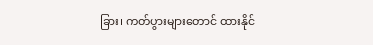ခြား၊ ကတ်ပွားများတောင် ထားနိုင်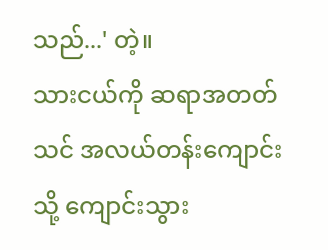သည်...' တဲ့။
သားငယ်ကို ဆရာအတတ်သင် အလယ်တန်းကျောင်းသို့ ကျောင်းသွား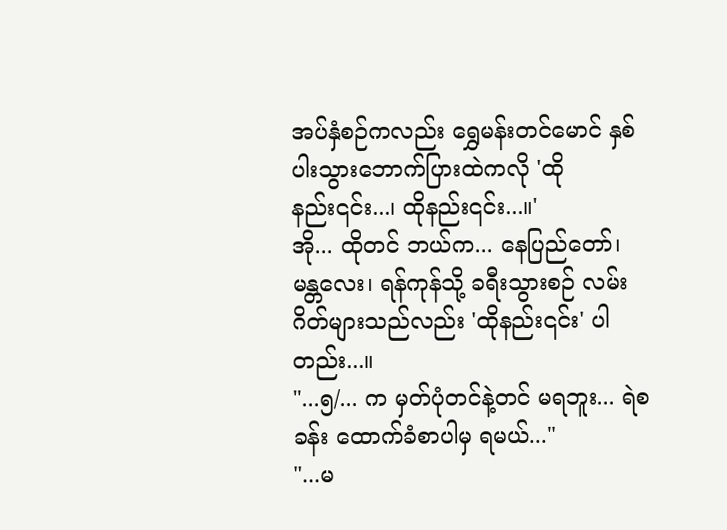အပ်နှံစဉ်ကလည်း ရွှေမန်းတင်မောင် နှစ်ပါးသွားဘောက်ပြားထဲကလို 'ထိုနည်း၎င်း...၊ ထိုနည်း၎င်း...။'
အို... ထိုတင် ဘယ်က... နေပြည်တော်၊ မန္တလေး၊ ရန်ကုန်သို့ ခရီးသွားစဉ် လမ်းဂိတ်များသည်လည်း 'ထိုနည်း၎င်း' ပါတည်း...။
"...၅/... က မှတ်ပုံတင်နဲ့တင် မရဘူး... ရဲစခန်း ထောက်ခံစာပါမှ ရမယ်..."
"...မ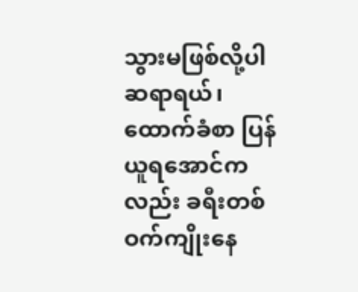သွားမဖြစ်လို့ပါ ဆရာရယ်၊ ထောက်ခံစာ ပြန်ယူရအောင်ကလည်း ခရီးတစ်ဝက်ကျိုးနေ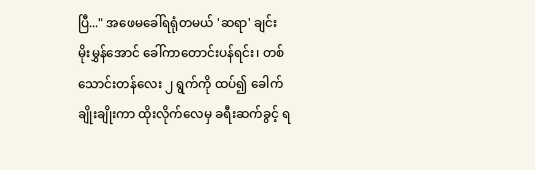ပြီ..." အဖေမခေါ်ရရုံတမယ် 'ဆရာ' ချင်း မိုးမွှန်အောင် ခေါ်ကာတောင်းပန်ရင်း၊ တစ်သောင်းတန်လေး ၂ ရွက်ကို ထပ်၍ ခေါက်ချိုးချိုးကာ ထိုးလိုက်လေမှ ခရီးဆက်ခွင့် ရ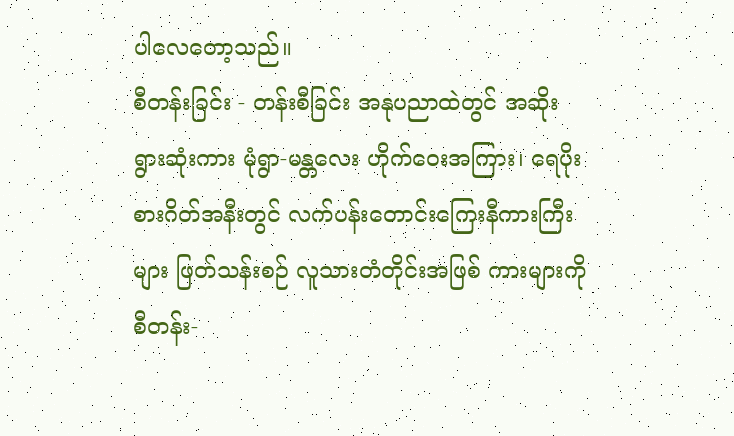ပါလေတော့သည်။
စီတန်းခြင်း - တန်းစီခြင်း အနုပညာထဲတွင် အဆိုးရွားဆုံးကား မုံရွာ-မန္တလေး ဟိုက်ဝေးအကြား၊ ရေပိုးစားဂိတ်အနီးတွင် လက်ပန်းတောင်းကြေးနီကားကြီးများ ဖြတ်သန်းစဉ် လူသားတံတိုင်းအဖြစ် ကားများကို စီတန်း-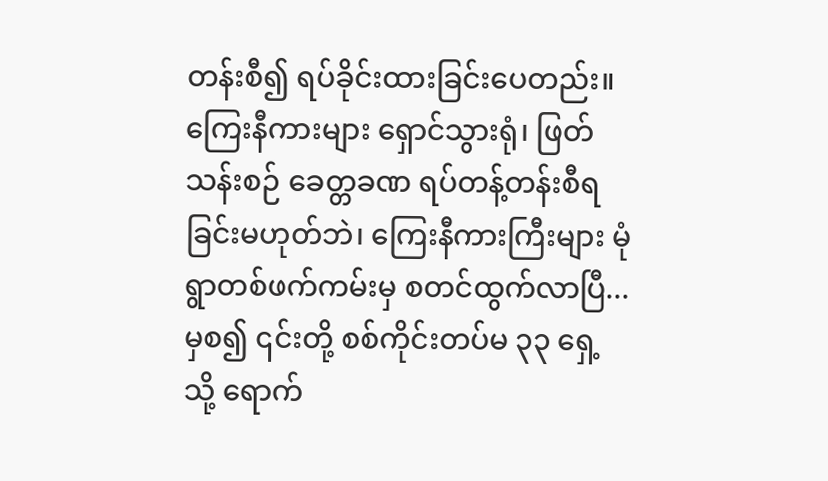တန်းစီ၍ ရပ်ခိုင်းထားခြင်းပေတည်း။ ကြေးနီကားများ ရှောင်သွားရုံ၊ ဖြတ်သန်းစဉ် ခေတ္တခဏ ရပ်တန့်တန်းစီရခြင်းမဟုတ်ဘဲ၊ ကြေးနီကားကြီးများ မုံရွာတစ်ဖက်ကမ်းမှ စတင်ထွက်လာပြီ... မှစ၍ ၎င်းတို့ စစ်ကိုင်းတပ်မ ၃၃ ရှေ့သို့ ရောက်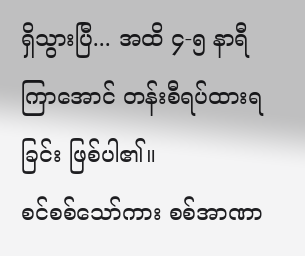ရှိသွားပြီ... အထိ ၄-၅ နာရီ ကြာအောင် တန်းစီရပ်ထားရခြင်း ဖြစ်ပါ၏။
စင်စစ်သော်ကား စစ်အာဏာ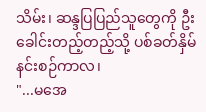သိမ်း၊ ဆန္ဒပြပြည်သူတွေကို ဦးခေါင်းတည့်တည့်သို့ ပစ်ခတ်နှိမ်နင်းစဉ်ကာလ၊
"...မအေ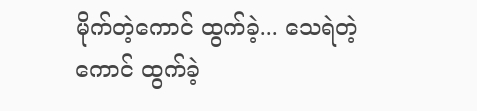မိုက်တဲ့ကောင် ထွက်ခဲ့... သေရဲတဲ့ကောင် ထွက်ခဲ့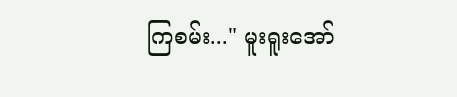ကြစမ်း..." မူးရူးအော်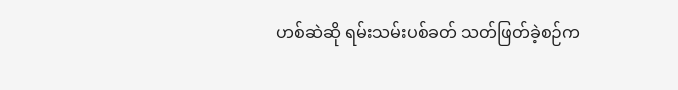ဟစ်ဆဲဆို ရမ်းသမ်းပစ်ခတ် သတ်ဖြတ်ခဲ့စဉ်က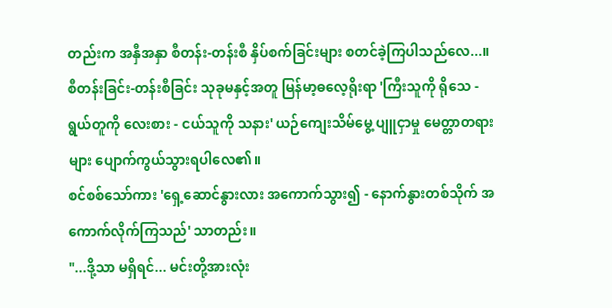တည်းက အနှီအနှာ စီတန်း-တန်းစီ နှိပ်စက်ခြင်းများ စတင်ခဲ့ကြပါသည်လေ...။
စီတန်းခြင်း-တန်းစီခြင်း သုခုမနှင့်အတူ မြန်မာ့ဓလေ့ရိုးရာ 'ကြီးသူကို ရိုသေ - ရွယ်တူကို လေးစား - ငယ်သူကို သနား' ယဉ်ကျေးသိမ်မွေ့ ပျူငှာမှု မေတ္တာတရားများ ပျောက်ကွယ်သွားရပါလေ၏။
စင်စစ်သော်ကား 'ရှေ့ဆောင်နွားလား အကောက်သွား၍ - နောက်နွားတစ်သိုက် အကောက်လိုက်ကြသည်' သာတည်း။
"...ဒို့သာ မရှိရင်... မင်းတို့အားလုံး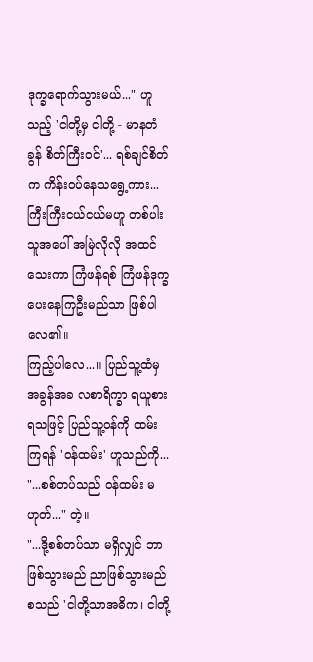ဒုက္ခရောက်သွားမယ်..." ဟူသည့် 'ငါတို့မှ ငါတို့ - မာနတံခွန် စိတ်ကြီးဝင်'... ရစ်ချင်စိတ်က ကိန်းဝပ်နေသရွေ့ကား... ကြီးကြီးငယ်ငယ်မဟူ တစ်ပါးသူအပေါ် အမြဲလိုလို အထင်သေးကာ ကြံဖန်ရစ် ကြံဖန်ဒုက္ခ ပေးနေကြဦးမည်သာ ဖြစ်ပါလေ၏။
ကြည့်ပါလေ...။ ပြည်သူ့ထံမှ အခွန်အခ လစာရိက္ခာ ရယူစားရသဖြင့် ပြည်သူ့ဝန်ကို ထမ်းကြရန် 'ဝန်ထမ်း' ဟူသည်ကို... "...စစ်တပ်သည် ဝန်ထမ်း မဟုတ်..." တဲ့။
"...ဒို့စစ်တပ်သာ မရှိလျှင် ဘာဖြစ်သွားမည် ညာဖြစ်သွားမည် စသည် 'ငါတို့သာအဓိက၊ ငါတို့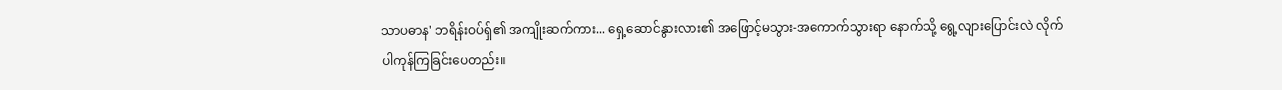သာပဓာန' ဘရိန်းဝပ်ရှ်၏ အကျိုးဆက်ကား... ရှေ့ဆောင်နွားလား၏ အဖြောင့်မသွား-အကောက်သွားရာ နောက်သို့ ရွေ့လျားပြောင်းလဲ လိုက်ပါကုန်ကြခြင်းပေတည်း။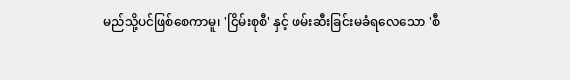မည်သို့ပင်ဖြစ်စေကာမူ၊ 'ငြိမ်းစုစီ' နှင့် ဖမ်းဆီးခြင်းမခံရလေသော 'စီ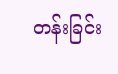တန်းခြင်း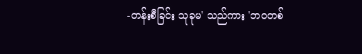-တန်းစီခြင်း သုခုမ' သည်ကား 'ဘဝတစ်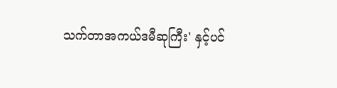သက်တာအကယ်ဒမီဆုကြီး' နှင့်ပင်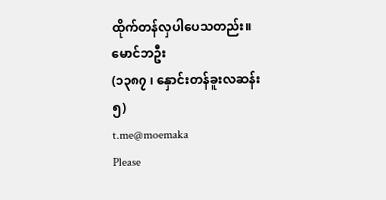ထိုက်တန်လှပါပေသတည်း။
မောင်ဘဦး
(၁၃၈၇ ၊ နှောင်းတန်ခူးလဆန်း ၅)
t.me@moemaka
Please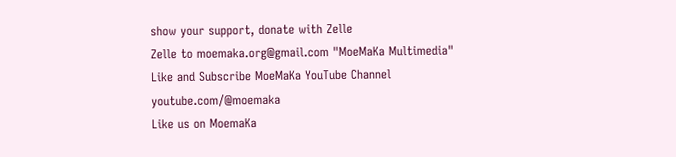show your support, donate with Zelle
Zelle to moemaka.org@gmail.com "MoeMaKa Multimedia"
Like and Subscribe MoeMaKa YouTube Channel
youtube.com/@moemaka
Like us on MoemaKa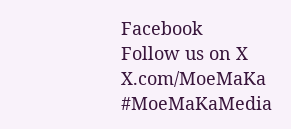Facebook
Follow us on X
X.com/MoeMaKa
#MoeMaKaMedia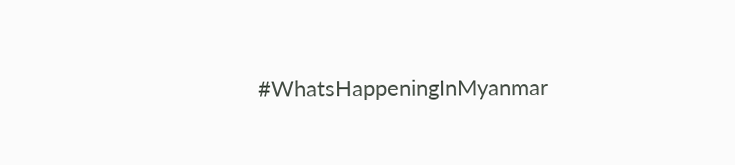#WhatsHappeningInMyanmar